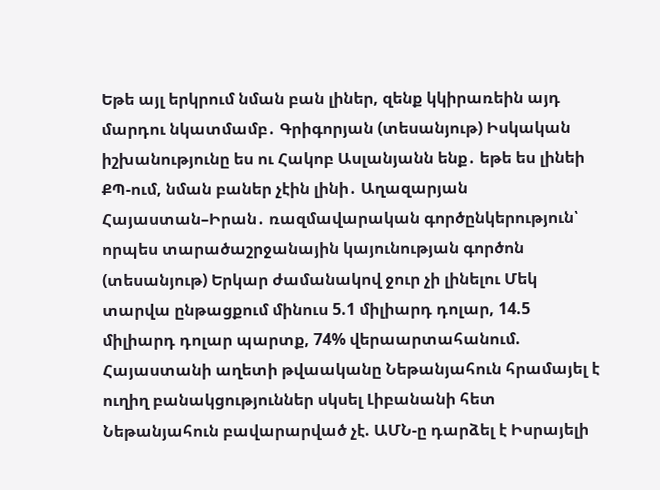Եթե այլ երկրում նման բան լիներ, զենք կկիրառեին այդ մարդու նկատմամբ․ Գրիգորյան (տեսանյութ) Իսկական իշխանությունը ես ու Հակոբ Ասլանյանն ենք․ եթե ես լինեի ՔՊ-ում, նման բաներ չէին լինի․ Աղազարյան Հայաստան–Իրան․ ռազմավարական գործընկերություն՝ որպես տարածաշրջանային կայունության գործոն (տեսանյութ) Երկար ժամանակով ջուր չի լինելու Մեկ տարվա ընթացքում մինուս 5.1 միլիարդ դոլար, 14.5 միլիարդ դոլար պարտք, 74% վերաարտահանում. Հայաստանի աղետի թվաականը Նեթանյահուն հրամայել է ուղիղ բանակցություններ սկսել Լիբանանի հետ Նեթանյահուն բավարարված չէ. ԱՄՆ-ը դարձել է Իսրայելի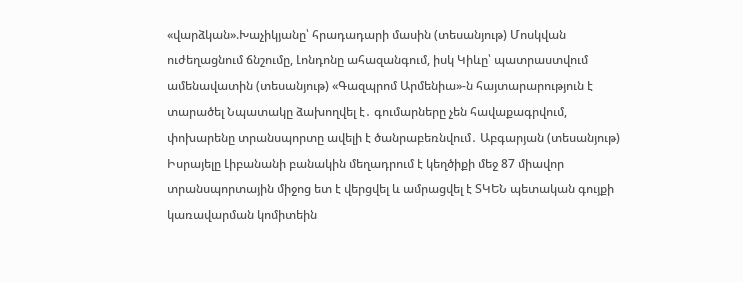«վարձկան».Խաչիկյանը՝ հրադադարի մասին (տեսանյութ) Մոսկվան ուժեղացնում ճնշումը, Լոնդոնը ահազանգում, իսկ Կիևը՝ պատրաստվում ամենավատին (տեսանյութ) «Գազպրոմ Արմենիա»-ն հայտարարություն է տարածել Նպատակը ձախողվել է․ գումարները չեն հավաքագրվում, փոխարենը տրանսպորտը ավելի է ծանրաբեռնվում․ Աբգարյան (տեսանյութ) Իսրայելը Լիբանանի բանակին մեղադրում է կեղծիքի մեջ 87 միավոր տրանսպորտային միջոց ետ է վերցվել և ամրացվել է ՏԿԵՆ պետական գույքի կառավարման կոմիտեին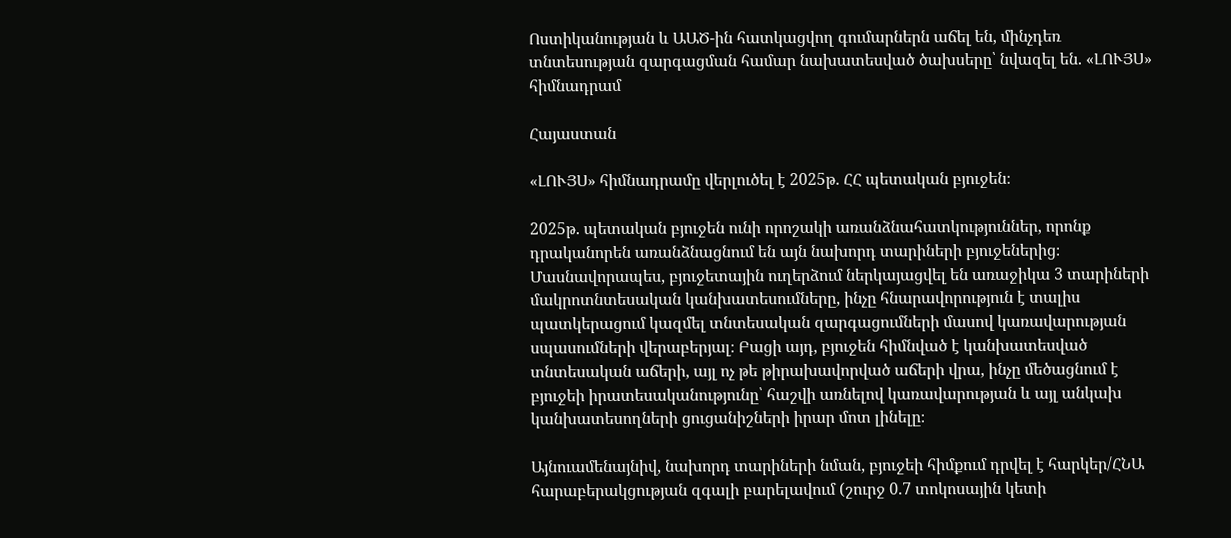Ոստիկանության և ԱԱԾ-ին հատկացվող գումարներն աճել են, մինչդեռ տնտեսության զարգացման համար նախատեսված ծախսերը՝ նվազել են. «ԼՈՒՅՍ» հիմնադրամ

Հայաստան

«ԼՈՒՅՍ» հիմնադրամը վերլուծել է 2025թ. ՀՀ պետական բյուջեն։

2025թ. պետական բյուջեն ունի որոշակի առանձնահատկություններ, որոնք դրականորեն առանձնացնում են այն նախորդ տարիների բյուջեներից։ Մասնավորապես, բյուջետային ուղերձում ներկայացվել են առաջիկա 3 տարիների մակրոտնտեսական կանխատեսումները, ինչը հնարավորություն է տալիս պատկերացում կազմել տնտեսական զարգացումների մասով կառավարության սպասումների վերաբերյալ։ Բացի այդ, բյուջեն հիմնված է կանխատեսված տնտեսական աճերի, այլ ոչ թե թիրախավորված աճերի վրա, ինչը մեծացնում է բյուջեի իրատեսականությունը՝ հաշվի առնելով կառավարության և այլ անկախ կանխատեսողների ցուցանիշների իրար մոտ լինելը։

Այնուամենայնիվ, նախորդ տարիների նման, բյուջեի հիմքում դրվել է հարկեր/ՀՆԱ հարաբերակցության զգալի բարելավում (շուրջ 0.7 տոկոսային կետի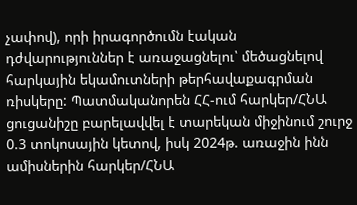չափով), որի իրագործումն էական դժվարություններ է առաջացնելու՝ մեծացնելով հարկային եկամուտների թերհավաքագրման ռիսկերը: Պատմականորեն ՀՀ-ում հարկեր/ՀՆԱ ցուցանիշը բարելավվել է տարեկան միջինում շուրջ 0.3 տոկոսային կետով, իսկ 2024թ. առաջին ինն ամիսներին հարկեր/ՀՆԱ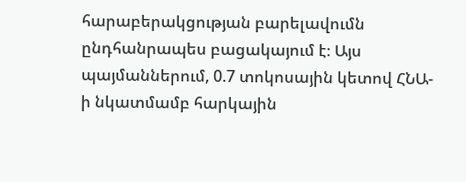հարաբերակցության բարելավումն ընդհանրապես բացակայում է։ Այս պայմաններում, 0.7 տոկոսային կետով ՀՆԱ-ի նկատմամբ հարկային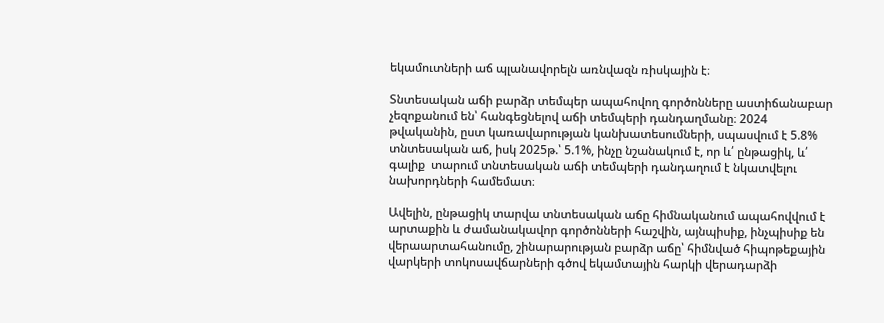եկամուտների աճ պլանավորելն առնվազն ռիսկային է։

Տնտեսական աճի բարձր տեմպեր ապահովող գործոնները աստիճանաբար չեզոքանում են՝ հանգեցնելով աճի տեմպերի դանդաղմանը։ 2024 թվականին, ըստ կառավարության կանխատեսումների, սպասվում է 5.8% տնտեսական աճ, իսկ 2025թ.՝ 5.1%, ինչը նշանակում է, որ և՛ ընթացիկ, և՛ գալիք  տարում տնտեսական աճի տեմպերի դանդաղում է նկատվելու նախորդների համեմատ։

Ավելին, ընթացիկ տարվա տնտեսական աճը հիմնականում ապահովվում է արտաքին և ժամանակավոր գործոնների հաշվին, այնպիսիք, ինչպիսիք են վերաարտահանումը, շինարարության բարձր աճը՝ հիմնված հիպոթեքային վարկերի տոկոսավճարների գծով եկամտային հարկի վերադարձի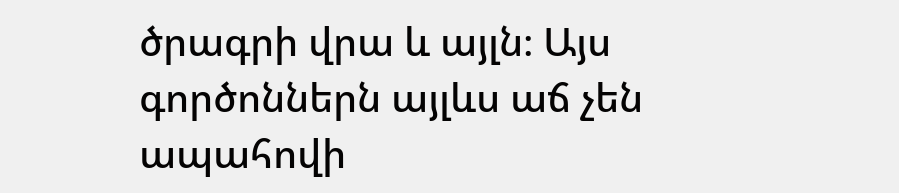ծրագրի վրա և այլն։ Այս գործոններն այլևս աճ չեն ապահովի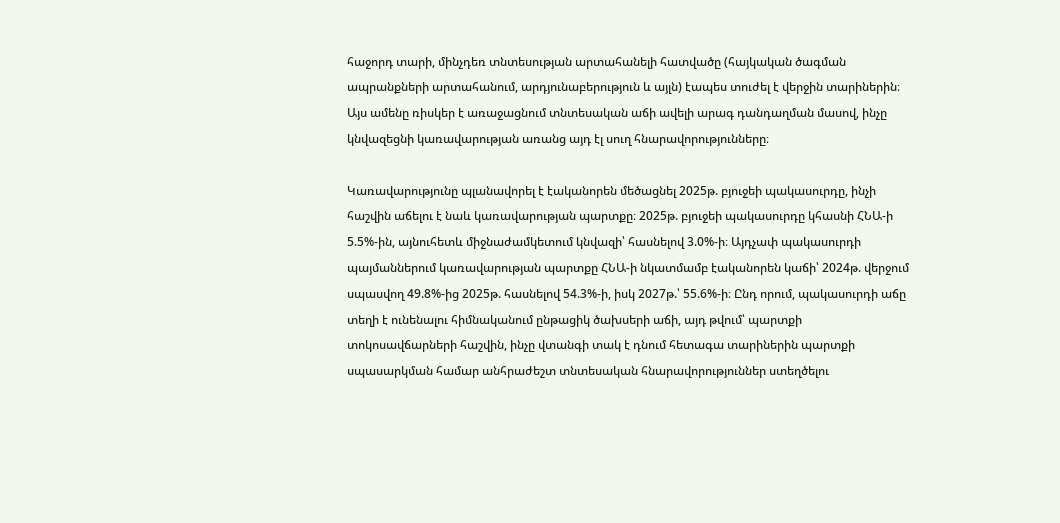հաջորդ տարի, մինչդեռ տնտեսության արտահանելի հատվածը (հայկական ծագման ապրանքների արտահանում, արդյունաբերություն և այլն) էապես տուժել է վերջին տարիներին։ Այս ամենը ռիսկեր է առաջացնում տնտեսական աճի ավելի արագ դանդաղման մասով, ինչը կնվազեցնի կառավարության առանց այդ էլ սուղ հնարավորությունները։

Կառավարությունը պլանավորել է էականորեն մեծացնել 2025թ. բյուջեի պակասուրդը, ինչի հաշվին աճելու է նաև կառավարության պարտքը։ 2025թ. բյուջեի պակասուրդը կհասնի ՀՆԱ-ի 5.5%-ին, այնուհետև միջնաժամկետում կնվազի՝ հասնելով 3.0%-ի։ Այդչափ պակասուրդի պայմաններում կառավարության պարտքը ՀՆԱ-ի նկատմամբ էականորեն կաճի՝ 2024թ. վերջում սպասվող 49.8%-ից 2025թ. հասնելով 54.3%-ի, իսկ 2027թ.՝ 55.6%-ի։ Ընդ որում, պակասուրդի աճը տեղի է ունենալու հիմնականում ընթացիկ ծախսերի աճի, այդ թվում՝ պարտքի տոկոսավճարների հաշվին, ինչը վտանգի տակ է դնում հետագա տարիներին պարտքի սպասարկման համար անհրաժեշտ տնտեսական հնարավորություններ ստեղծելու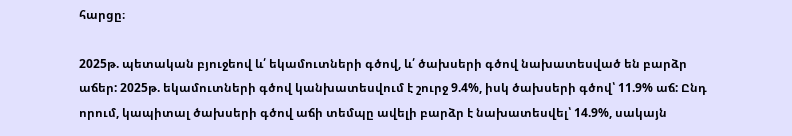հարցը։

2025թ. պետական բյուջեով և՛ եկամուտների գծով, և՛ ծախսերի գծով նախատեսված են բարձր աճեր: 2025թ. եկամուտների գծով կանխատեսվում է շուրջ 9.4%, իսկ ծախսերի գծով՝ 11.9% աճ: Ընդ որում, կապիտալ ծախսերի գծով աճի տեմպը ավելի բարձր է նախատեսվել՝ 14.9%, սակայն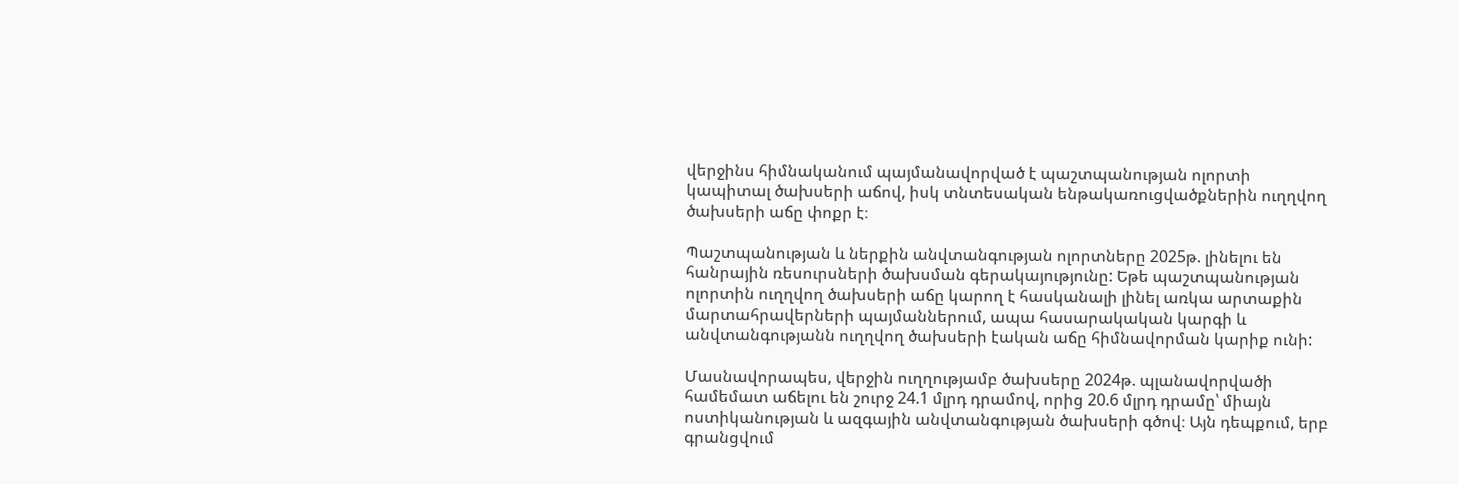վերջինս հիմնականում պայմանավորված է պաշտպանության ոլորտի կապիտալ ծախսերի աճով, իսկ տնտեսական ենթակառուցվածքներին ուղղվող ծախսերի աճը փոքր է։

Պաշտպանության և ներքին անվտանգության ոլորտները 2025թ. լինելու են հանրային ռեսուրսների ծախսման գերակայությունը: Եթե պաշտպանության ոլորտին ուղղվող ծախսերի աճը կարող է հասկանալի լինել առկա արտաքին մարտահրավերների պայմաններում, ապա հասարակական կարգի և անվտանգությանն ուղղվող ծախսերի էական աճը հիմնավորման կարիք ունի:

Մասնավորապես, վերջին ուղղությամբ ծախսերը 2024թ. պլանավորվածի համեմատ աճելու են շուրջ 24.1 մլրդ դրամով, որից 20.6 մլրդ դրամը՝ միայն ոստիկանության և ազգային անվտանգության ծախսերի գծով։ Այն դեպքում, երբ գրանցվում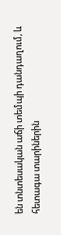են տնտեսական աճի տեմպի դանդաղում, և հետագա տարիներին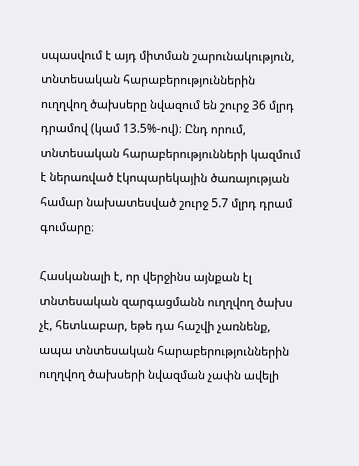սպասվում է այդ միտման շարունակություն, տնտեսական հարաբերություններին ուղղվող ծախսերը նվազում են շուրջ 36 մլրդ դրամով (կամ 13.5%-ով)։ Ընդ որում, տնտեսական հարաբերությունների կազմում է ներառված էկոպարեկային ծառայության համար նախատեսված շուրջ 5.7 մլրդ դրամ գումարը։

Հասկանալի է, որ վերջինս այնքան էլ տնտեսական զարգացմանն ուղղվող ծախս չէ, հետևաբար, եթե դա հաշվի չառնենք, ապա տնտեսական հարաբերություններին ուղղվող ծախսերի նվազման չափն ավելի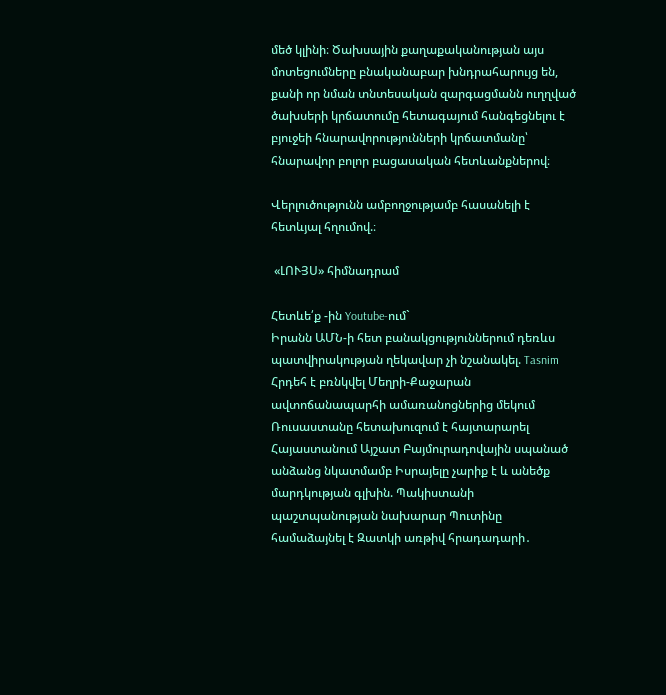մեծ կլինի։ Ծախսային քաղաքականության այս մոտեցումները բնականաբար խնդրահարույց են, քանի որ նման տնտեսական զարգացմանն ուղղված ծախսերի կրճատումը հետագայում հանգեցնելու է բյուջեի հնարավորությունների կրճատմանը՝ հնարավոր բոլոր բացասական հետևանքներով։

Վերլուծությունն ամբողջությամբ հասանելի է հետևյալ հղումով.։

 «ԼՈՒՅՍ» հիմնադրամ

Հետևե՛ք -ին Youtube-ում`
Իրանն ԱՄՆ-ի հետ բանակցություններում դեռևս պատվիրակության ղեկավար չի նշանակել. Tasnim Հրդեհ է բռնկվել Մեղրի-Քաջարան ավտոճանապարհի ամառանոցներից մեկում Ռուսաստանը հետախուզում է հայտարարել Հայաստանում Այշատ Բայմուրադովային սպանած անձանց նկատմամբ Իսրայելը չարիք է և անեծք մարդկության գլխին. Պակիստանի պաշտպանության նախարար Պուտինը համաձայնել է Զատկի առթիվ հրադադարի․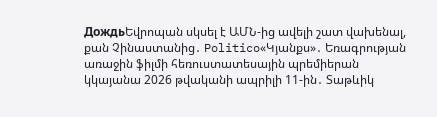ДождьԵվրոպան սկսել է ԱՄՆ-ից ավելի շատ վախենալ, քան Չինաստանից․ Politico«Կյանքս»․ Եռագրության առաջին ֆիլմի հեռուստատեսային պրեմիերան կկայանա 2026 թվականի ապրիլի 11-ին․ Տաթևիկ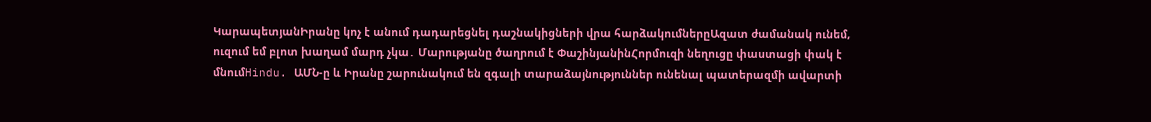ԿարապետյանԻրանը կոչ է անում դադարեցնել դաշնակիցների վրա հարձակումներըԱզատ ժամանակ ունեմ, ուզում եմ բլոտ խաղամ մարդ չկա․ Մարությանը ծաղրում է ՓաշինյանինՀորմուզի նեղուցը փաստացի փակ է մնումHindu. ԱՄՆ-ը և Իրանը շարունակում են զգալի տարաձայնություններ ունենալ պատերազմի ավարտի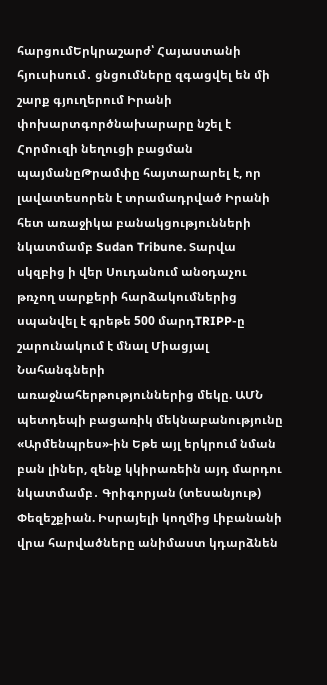հարցումԵրկրաշարժ՝ Հայաստանի հյուսիսում․ ցնցումները զգացվել են մի շարք գյուղերում Իրանի փոխարտգործնախարարը նշել է Հորմուզի նեղուցի բացման պայմանըԹրամփը հայտարարել է, որ լավատեսորեն է տրամադրված Իրանի հետ առաջիկա բանակցությունների նկատմամբ Sudan Tribune. Տարվա սկզբից ի վեր Սուդանում անօդաչու թռչող սարքերի հարձակումներից սպանվել է գրեթե 500 մարդTRIPP-ը շարունակում է մնալ Միացյալ Նահանգների առաջնահերթություններից մեկը. ԱՄՆ պետդեպի բացառիկ մեկնաբանությունը «Արմենպրես»-ին Եթե այլ երկրում նման բան լիներ, զենք կկիրառեին այդ մարդու նկատմամբ․ Գրիգորյան (տեսանյութ) Փեզեշքիան. Իսրայելի կողմից Լիբանանի վրա հարվածները անիմաստ կդարձնեն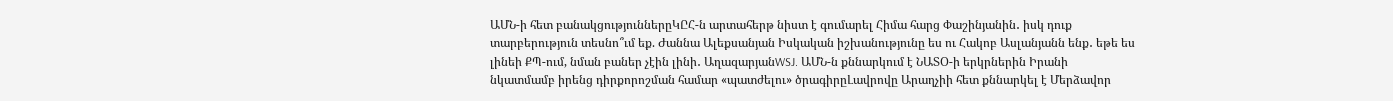ԱՄՆ-ի հետ բանակցություններըԿԸՀ-ն արտահերթ նիստ է գումարել Հիմա հարց Փաշինյանին․ իսկ դուք տարբերություն տեսնո՞ւմ եք. Ժաննա Ալեքսանյան Իսկական իշխանությունը ես ու Հակոբ Ասլանյանն ենք․ եթե ես լինեի ՔՊ-ում, նման բաներ չէին լինի․ ԱղազարյանWSJ. ԱՄՆ-ն քննարկում է ՆԱՏՕ-ի երկրներին Իրանի նկատմամբ իրենց դիրքորոշման համար «պատժելու» ծրագիրըԼավրովը Արաղչիի հետ քննարկել է Մերձավոր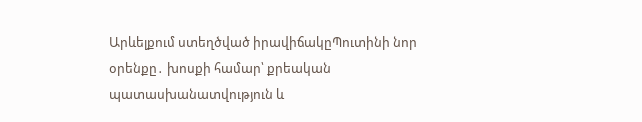Արևելքում ստեղծված իրավիճակըՊուտինի նոր օրենքը․ խոսքի համար՝ քրեական պատասխանատվություն և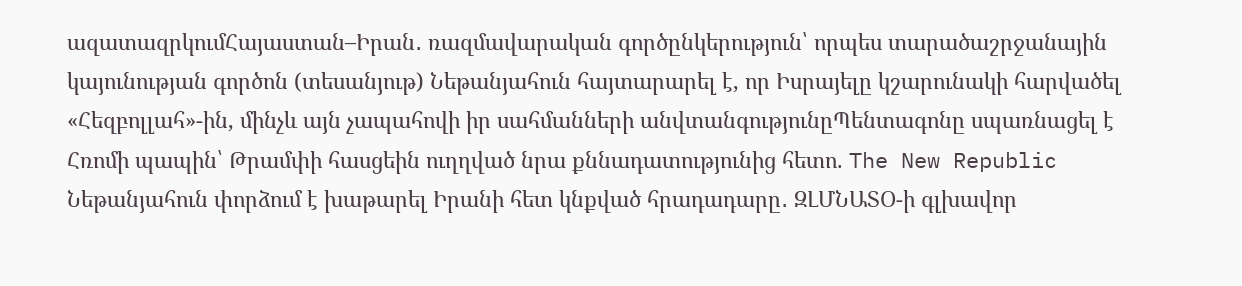ազատազրկումՀայաստան–Իրան․ ռազմավարական գործընկերություն՝ որպես տարածաշրջանային կայունության գործոն (տեսանյութ) Նեթանյահուն հայտարարել է, որ Իսրայելը կշարունակի հարվածել «Հեզբոլլահ»-ին, մինչև այն չապահովի իր սահմանների անվտանգությունըՊենտագոնը սպառնացել է Հռոմի պապին՝ Թրամփի հասցեին ուղղված նրա քննադատությունից հետո. The New Republic Նեթանյահուն փորձում է խաթարել Իրանի հետ կնքված հրադադարը․ ԶԼՄՆԱՏՕ-ի գլխավոր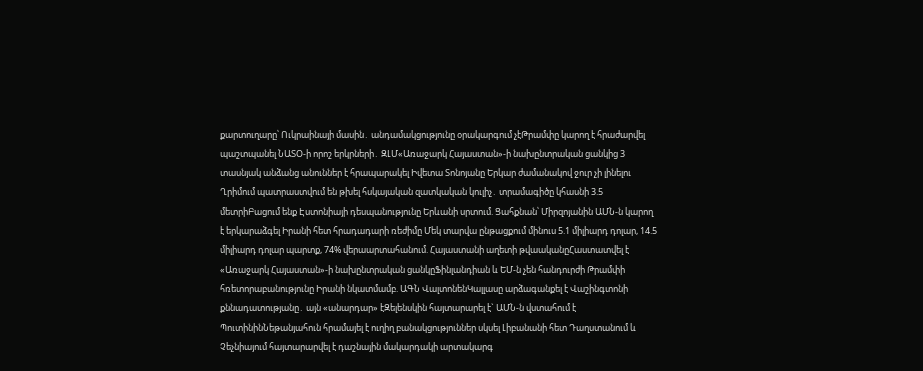քարտուղարը՝ Ուկրաինայի մասին․ անդամակցությունը օրակարգում չէԹրամփը կարող է հրաժարվել պաշտպանել ՆԱՏՕ-ի որոշ երկրների․ ԶԼՄ«Առաջարկ Հայաստան»-ի նախընտրական ցանկից 3 տասնյակ անձանց անուններ է հրապարակել Իվետա Տոնոյանը Երկար ժամանակով ջուր չի լինելու Ղրիմում պատրաստվում են թխել հսկայական զատկական կուլիչ․ տրամագիծը կհասնի 3.5 մետրիԲացում ենք Էստոնիայի դեսպանությունը Երևանի սրտում. Ցահքնան՝ Միրզոյանին ԱՄՆ-ն կարող է երկարաձգել Իրանի հետ հրադադարի ռեժիմը Մեկ տարվա ընթացքում մինուս 5.1 միլիարդ դոլար, 14.5 միլիարդ դոլար պարտք, 74% վերաարտահանում. Հայաստանի աղետի թվաականըՀաստատվել է «Առաջարկ Հայաստան»-ի նախընտրական ցանկըՖինլանդիան և ԵՄ-ն չեն հանդուրժի Թրամփի հռետորաբանությունը Իրանի նկատմամբ. ԱԳՆ ՎալտոնենԿալլասը արձագանքել է Վաշինգտոնի քննադատությանը․ այն «անարդար» էԶելենսկին հայտարարել է` ԱՄՆ-ն վստահում է ՊուտինինՆեթանյահուն հրամայել է ուղիղ բանակցություններ սկսել Լիբանանի հետ Դաղստանում և Չեչնիայում հայտարարվել է դաշնային մակարդակի արտակարգ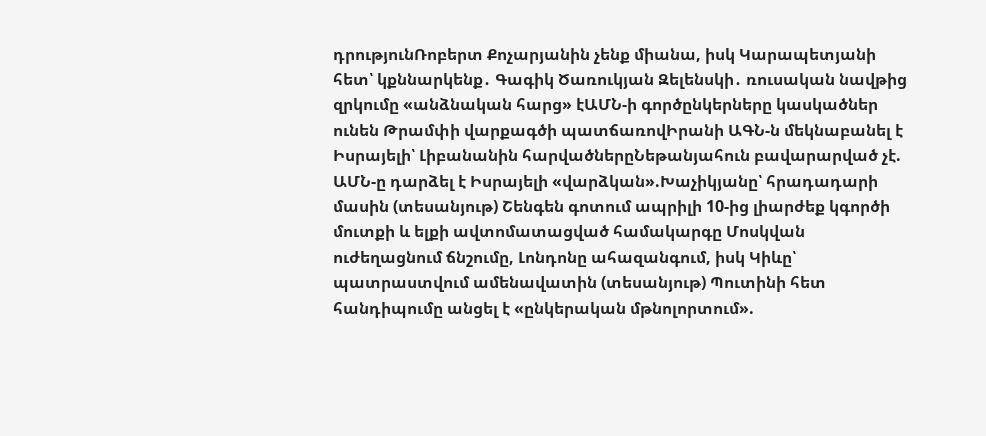դրությունՌոբերտ Քոչարյանին չենք միանա, իսկ Կարապետյանի հետ՝ կքննարկենք․ Գագիկ Ծառուկյան Զելենսկի․ ռուսական նավթից զրկումը «անձնական հարց» էԱՄՆ-ի գործընկերները կասկածներ ունեն Թրամփի վարքագծի պատճառովԻրանի ԱԳՆ-ն մեկնաբանել է Իսրայելի՝ Լիբանանին հարվածներըՆեթանյահուն բավարարված չէ. ԱՄՆ-ը դարձել է Իսրայելի «վարձկան».Խաչիկյանը՝ հրադադարի մասին (տեսանյութ) Շենգեն գոտում ապրիլի 10-ից լիարժեք կգործի մուտքի և ելքի ավտոմատացված համակարգը Մոսկվան ուժեղացնում ճնշումը, Լոնդոնը ահազանգում, իսկ Կիևը՝ պատրաստվում ամենավատին (տեսանյութ) Պուտինի հետ հանդիպումը անցել է «ընկերական մթնոլորտում».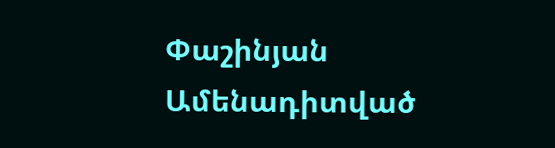Փաշինյան
Ամենադիտված